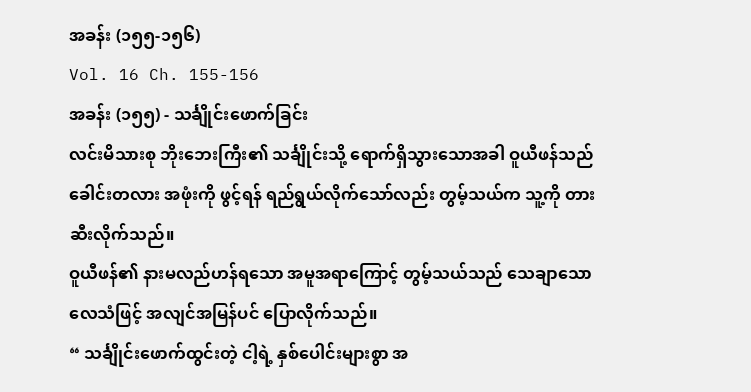အခန်း (၁၅၅-၁၅၆)
Vol. 16 Ch. 155-156
အခန်း (၁၅၅) - သင်္ချိုင်းဖောက်ခြင်း
လင်းမိသားစု ဘိုးဘေးကြီး၏ သင်္ချိုင်းသို့ ရောက်ရှိသွားသောအခါ ဝူယီဖန်သည် ခေါင်းတလား အဖုံးကို ဖွင့်ရန် ရည်ရွယ်လိုက်သော်လည်း တွမ့်သယ်က သူ့ကို တားဆီးလိုက်သည်။
ဝူယီဖန်၏ နားမလည်ဟန်ရသော အမူအရာကြောင့် တွမ့်သယ်သည် သေချာသော လေသံဖြင့် အလျင်အမြန်ပင် ပြောလိုက်သည်။
“ သင်္ချိုင်းဖောက်ထွင်းတဲ့ ငါ့ရဲ့ နှစ်ပေါင်းများစွာ အ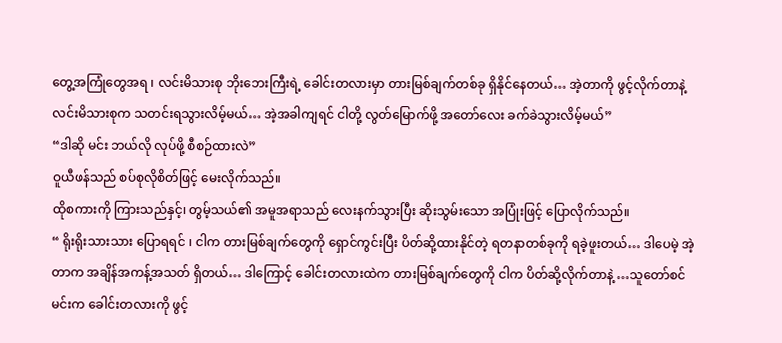တွေ့အကြုံတွေအရ ၊ လင်းမိသားစု ဘိုးဘေးကြီးရဲ့ ခေါင်းတလားမှာ တားမြစ်ချက်တစ်ခု ရှိနိုင်နေတယ်… အဲ့တာကို ဖွင့်လိုက်တာနဲ့ လင်းမိသားစုက သတင်းရသွားလိမ့်မယ်… အဲ့အခါကျရင် ငါတို့ လွတ်မြောက်ဖို့ အတော်လေး ခက်ခဲသွားလိမ့်မယ်”
“ဒါဆို မင်း ဘယ်လို လုပ်ဖို့ စီစဉ်ထားလဲ”
ဝူယီဖန်သည် စပ်စုလိုစိတ်ဖြင့် မေးလိုက်သည်။
ထိုစကားကို ကြားသည်နှင့်၊ တွမ့်သယ်၏ အမူအရာသည် လေးနက်သွားပြီး ဆိုးသွမ်းသော အပြုံးဖြင့် ပြောလိုက်သည်။
“ ရိုးရိုးသားသား ပြောရရင် ၊ ငါက တားမြစ်ချက်တွေကို ရှောင်ကွင်းပြီး ပိတ်ဆို့ထားနိုင်တဲ့ ရတနာတစ်ခုကို ရခဲ့ဖူးတယ်… ဒါပေမဲ့ အဲ့တာက အချိန်အကန့်အသတ် ရှိတယ်… ဒါကြောင့် ခေါင်းတလားထဲက တားမြစ်ချက်တွေကို ငါက ပိတ်ဆို့လိုက်တာနဲ့ …သူတော်စင် မင်းက ခေါင်းတလားကို ဖွင့်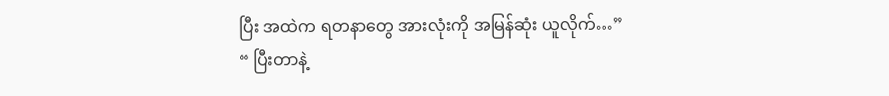ပြီး အထဲက ရတနာတွေ အားလုံးကို အမြန်ဆုံး ယူလိုက်…”
“ ပြီးတာနဲ့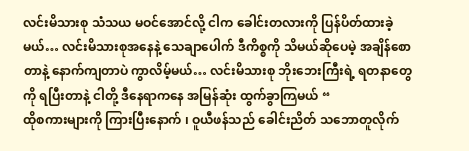လင်းမိသားစု သံသယ မဝင်အောင်လို့ ငါက ခေါင်းတလားကို ပြန်ပိတ်ထားခဲ့မယ်… လင်းမိသားစုအနေနဲ့ သေချာပေါက် ဒီကိစ္စကို သိမယ်ဆိုပေမဲ့ အချိန်စောတာနဲ့ နောက်ကျတာပဲ ကွာလိမ့်မယ်… လင်းမိသားစု ဘိုးဘေးကြီးရဲ့ ရတနာတွေကို ရပြီးတာနဲ့ ငါတို့ ဒီနေရာကနေ အမြန်ဆုံး ထွက်ခွာကြမယ် “
ထိုစကားများကို ကြားပြီးနောက် ၊ ဝူယီဖန်သည် ခေါင်းညိတ် သဘောတူလိုက်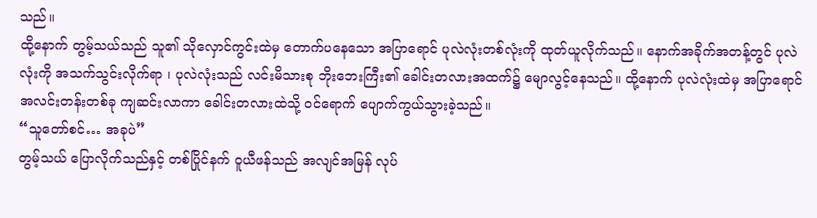သည်။
ထို့နောက် တွမ့်သယ်သည် သူ၏ သိုလှောင်ကွင်းထဲမှ တောက်ပနေသော အပြာရောင် ပုလဲလုံးတစ်လုံးကို ထုတ်ယူလိုက်သည်။ နောက်အခိုက်အတန့်တွင် ပုလဲလုံးကို အသက်သွင်းလိုက်ရာ ၊ ပုလဲလုံးသည် လင်းမိသားစု ဘိုးဘေးကြီး၏ ခေါင်းတလားအထက်၌ မျောလွင့်နေသည်။ ထို့နောက် ပုလဲလုံးထဲမှ အပြာရောင် အလင်းတန်းတစ်ခု ကျဆင်းလာကာ ခေါင်းတလားထဲသို့ ဝင်ရောက် ပျောက်ကွယ်သွားခဲ့သည်။
“သူတော်စင်… အခုပဲ”
တွမ့်သယ် ပြောလိုက်သည်နှင့် တစ်ပြိုင်နက် ဝူယီဖန်သည် အလျင်အမြန် လုပ်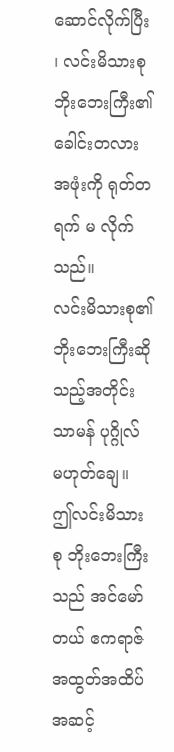ဆောင်လိုက်ပြီး ၊ လင်းမိသားစု ဘိုးဘေးကြီး၏ ခေါင်းတလားအဖုံးကို ရုတ်တရက် မ လိုက်သည်။
လင်းမိသားစု၏ ဘိုးဘေးကြီးဆိုသည့်အတိုင်း သာမန် ပုဂ္ဂိုလ် မဟုတ်ချေ။ ဤလင်းမိသားစု ဘိုးဘေးကြီးသည် အင်မော်တယ် ဧကရာဇ် အထွတ်အထိပ် အဆင့်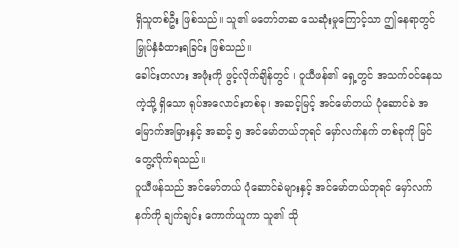ရှိသူတစ်ဦး ဖြစ်သည်။ သူ၏ မတော်တဆ သေဆုံးမှုကြောင့်သာ ဤနေရာတွင် မြှုပ်နှံခံထားရခြင်း ဖြစ်သည်။
ခေါင်းတလား အဖုံးကို ဖွင့်လိုက်ချိန်တွင် ၊ ဝူယီဖန်၏ ရှေ့တွင် အသက်ဝင်နေသကဲ့သို့ ရှိသော ရုပ်အလောင်းတစ်ခု၊ အဆင့်မြင့် အင်မော်တယ် ပုံဆောင်ခဲ အမြောက်အမြားနှင့် အဆင့် ၅ အင်မော်တယ်ဘုရင် မှော်လက်နက် တစ်ခုကို မြင်တွေ့လိုက်ရသည်။
ဝူယီဖန်သည် အင်မော်တယ် ပုံဆောင်ခဲများနှင့် အင်မော်တယ်ဘုရင် မှော်လက်နက်ကို ချက်ချင်း ကောက်ယူကာ သူ၏ သို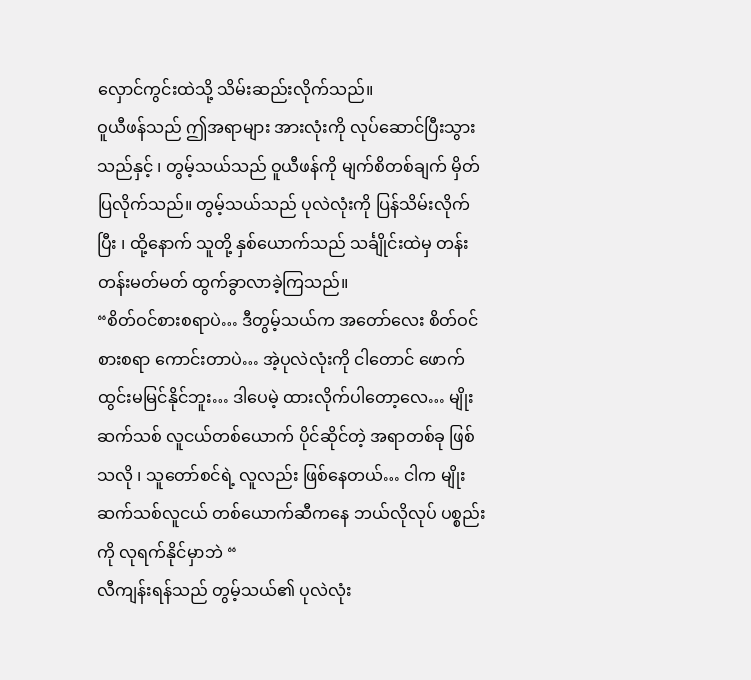လှောင်ကွင်းထဲသို့ သိမ်းဆည်းလိုက်သည်။
ဝူယီဖန်သည် ဤအရာများ အားလုံးကို လုပ်ဆောင်ပြီးသွားသည်နှင့် ၊ တွမ့်သယ်သည် ဝူယီဖန်ကို မျက်စိတစ်ချက် မှိတ်ပြလိုက်သည်။ တွမ့်သယ်သည် ပုလဲလုံးကို ပြန်သိမ်းလိုက်ပြီး ၊ ထို့နောက် သူတို့ နှစ်ယောက်သည် သင်္ချိုင်းထဲမှ တန်းတန်းမတ်မတ် ထွက်ခွာလာခဲ့ကြသည်။
“စိတ်ဝင်စားစရာပဲ… ဒီတွမ့်သယ်က အတော်လေး စိတ်ဝင်စားစရာ ကောင်းတာပဲ… အဲ့ပုလဲလုံးကို ငါတောင် ဖောက်ထွင်းမမြင်နိုင်ဘူး… ဒါပေမဲ့ ထားလိုက်ပါတော့လေ… မျိုးဆက်သစ် လူငယ်တစ်ယောက် ပိုင်ဆိုင်တဲ့ အရာတစ်ခု ဖြစ်သလို ၊ သူတော်စင်ရဲ့ လူလည်း ဖြစ်နေတယ်… ငါက မျိုးဆက်သစ်လူငယ် တစ်ယောက်ဆီကနေ ဘယ်လိုလုပ် ပစ္စည်းကို လုရက်နိုင်မှာဘဲ “
လီကျန်းရန်သည် တွမ့်သယ်၏ ပုလဲလုံး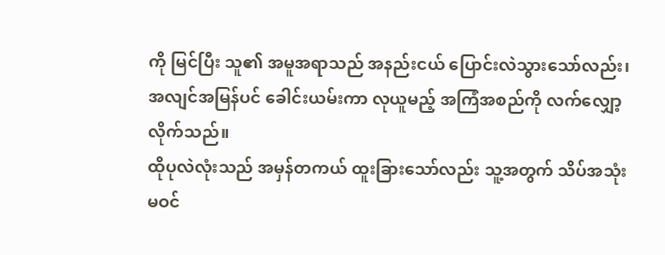ကို မြင်ပြီး သူ၏ အမူအရာသည် အနည်းငယ် ပြောင်းလဲသွားသော်လည်း၊ အလျင်အမြန်ပင် ခေါင်းယမ်းကာ လုယူမည့် အကြံအစည်ကို လက်လျှော့လိုက်သည်။
ထိုပုလဲလုံးသည် အမှန်တကယ် ထူးခြားသော်လည်း သူ့အတွက် သိပ်အသုံးမဝင်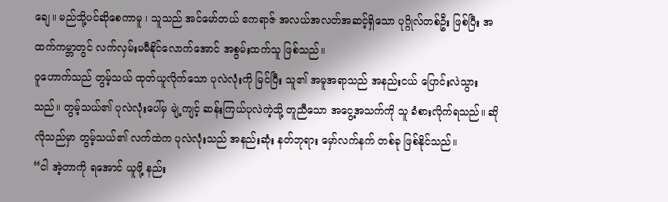ချေ။ မည်သို့ပင်ဆိုစေကာမူ ၊ သူသည် အင်မော်တယ် ဧကရာဇ် အလယ်အလတ်အဆင့်ရှိသော ပုဂ္ဂိုလ်တစ်ဦး ဖြစ်ပြီး အထက်ကမ္ဘာတွင် လက်လှမ်းမမီနိုင်လောက်အောင် အစွမ်းထက်သူ ဖြစ်သည်။
ဝူဟောက်သည် တွမ့်သယ် ထုတ်ယူလိုက်သော ပုလဲလုံးကို မြင်ပြီး သူ၏ အမူအရာသည် အနည်းငယ် ပြောင်းလဲသွားသည်။ တွမ့်သယ်၏ ပုလဲလုံးပေါ်မှ မျဲ့ကျင့် ဆန်းကြယ်ပုလဲကဲ့သို့ တူညီသော အငွေ့အသက်ကို သူ ခံစားလိုက်ရသည်။ ဆိုလိုသည်မှာ တွမ့်သယ်၏ လက်ထဲက ပုလဲလုံးသည် အနည်းဆုံး နတ်ဘုရား မှော်လက်နက် တစ်ခု ဖြစ်နိုင်သည်။
“ငါ အဲ့တာကို ရအောင် ယူဖို့ နည်း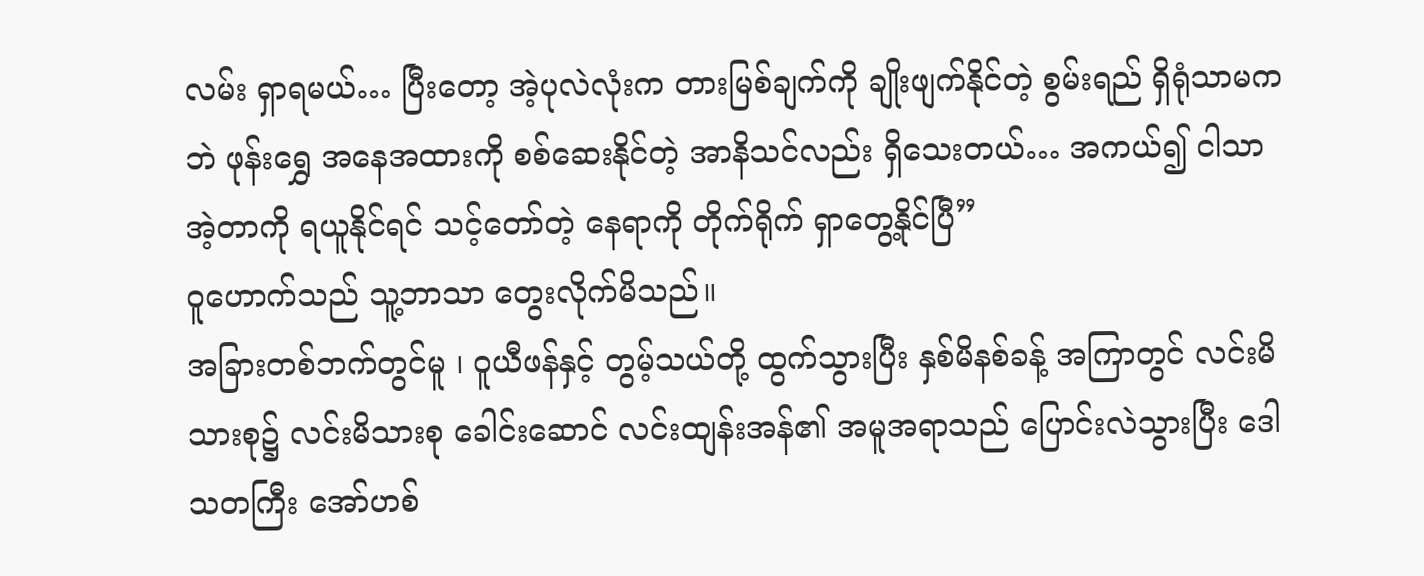လမ်း ရှာရမယ်… ပြီးတော့ အဲ့ပုလဲလုံးက တားမြစ်ချက်ကို ချိုးဖျက်နိုင်တဲ့ စွမ်းရည် ရှိရုံသာမကဘဲ ဖုန်းရွှေ အနေအထားကို စစ်ဆေးနိုင်တဲ့ အာနိသင်လည်း ရှိသေးတယ်… အကယ်၍ ငါသာ အဲ့တာကို ရယူနိုင်ရင် သင့်တော်တဲ့ နေရာကို တိုက်ရိုက် ရှာတွေ့နိုင်ပြီ”
ဝူဟောက်သည် သူ့ဘာသာ တွေးလိုက်မိသည်။
အခြားတစ်ဘက်တွင်မူ ၊ ဝူယီဖန်နှင့် တွမ့်သယ်တို့ ထွက်သွားပြီး နှစ်မိနစ်ခန့် အကြာတွင် လင်းမိသားစု၌ လင်းမိသားစု ခေါင်းဆောင် လင်းထျန်းအန်၏ အမူအရာသည် ပြောင်းလဲသွားပြီး ဒေါသတကြီး အော်ဟစ်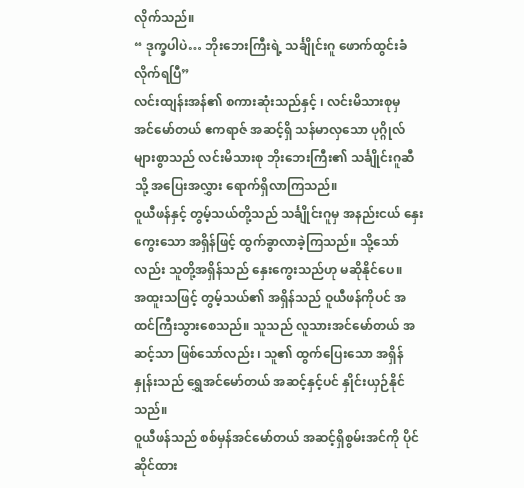လိုက်သည်။
“ ဒုက္ခပါပဲ… ဘိုးဘေးကြီးရဲ့ သင်္ချိုင်းဂူ ဖောက်ထွင်းခံလိုက်ရပြီ”
လင်းထျန်းအန်၏ စကားဆုံးသည်နှင့် ၊ လင်းမိသားစုမှ အင်မော်တယ် ဧကရာဇ် အဆင့်ရှိ သန်မာလှသော ပုဂ္ဂိုလ်များစွာသည် လင်းမိသားစု ဘိုးဘေးကြီး၏ သင်္ချိုင်းဂူဆီသို့ အပြေးအလွှား ရောက်ရှိလာကြသည်။
ဝူယီဖန်နှင့် တွမ့်သယ်တို့သည် သင်္ချိုင်းဂူမှ အနည်းငယ် နှေးကွေးသော အရှိန်ဖြင့် ထွက်ခွာလာခဲ့ကြသည်။ သို့သော်လည်း သူတို့အရှိန်သည် နှေးကွေးသည်ဟု မဆိုနိုင်ပေ။
အထူးသဖြင့် တွမ့်သယ်၏ အရှိန်သည် ဝူယီဖန်ကိုပင် အထင်ကြီးသွားစေသည်။ သူသည် လူသားအင်မော်တယ် အဆင့်သာ ဖြစ်သော်လည်း ၊ သူ၏ ထွက်ပြေးသော အရှိန်နှုန်းသည် ရွှေအင်မော်တယ် အဆင့်နှင့်ပင် နှိုင်းယှဉ်နိုင်သည်။
ဝူယီဖန်သည် စစ်မှန်အင်မော်တယ် အဆင့်ရှိစွမ်းအင်ကို ပိုင်ဆိုင်ထား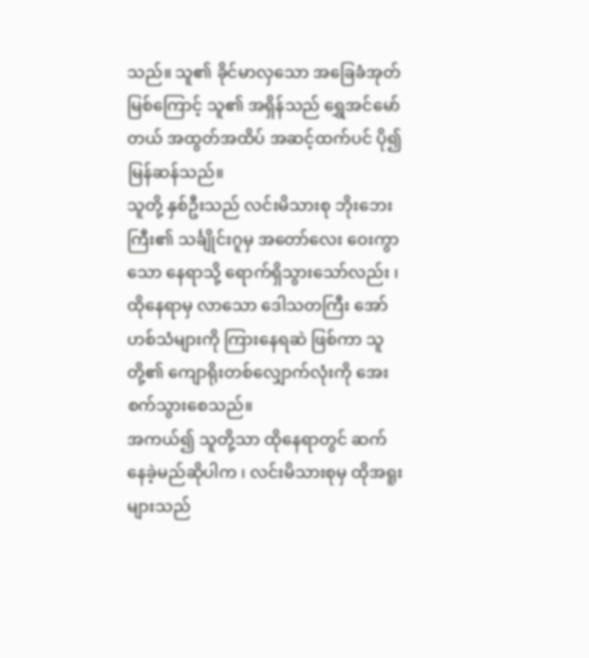သည်။ သူ၏ ခိုင်မာလှသော အခြေခံအုတ်မြစ်ကြောင့် သူ၏ အရှိန်သည် ရွှေအင်မော်တယ် အထွတ်အထိပ် အဆင့်ထက်ပင် ပို၍ မြန်ဆန်သည်။
သူတို့ နှစ်ဦးသည် လင်းမိသားစု ဘိုးဘေးကြီး၏ သင်္ချိုင်းဂူမှ အတော်လေး ဝေးကွာသော နေရာသို့ ရောက်ရှိသွားသော်လည်း ၊ ထိုနေရာမှ လာသော ဒေါသတကြီး အော်ဟစ်သံများကို ကြားနေရဆဲ ဖြစ်ကာ သူတို့၏ ကျောရိုးတစ်လျှောက်လုံးကို အေးစက်သွားစေသည်။
အကယ်၍ သူတို့သာ ထိုနေရာတွင် ဆက်နေခဲ့မည်ဆိုပါက ၊ လင်းမိသားစုမှ ထိုအရူးများသည်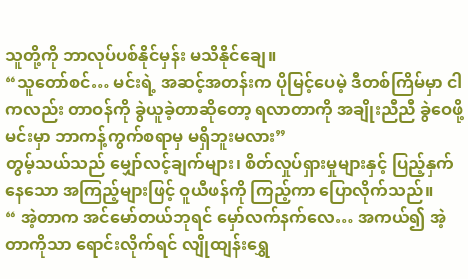သူတို့ကို ဘာလုပ်ပစ်နိုင်မှန်း မသိနိုင်ချေ။
“သူတော်စင်… မင်းရဲ့ အဆင့်အတန်းက ပိုမြင့်ပေမဲ့ ဒီတစ်ကြိမ်မှာ ငါကလည်း တာဝန်ကို ခွဲယူခဲ့တာဆိုတော့ ရလာတာကို အချိုးညီညီ ခွဲဝေဖို့ မင်းမှာ ဘာကန့်ကွက်စရာမှ မရှိဘူးမလား”
တွမ့်သယ်သည် မျှော်လင့်ချက်များ၊ စိတ်လှုပ်ရှားမှုများနှင့် ပြည့်နှက်နေသော အကြည့်များဖြင့် ဝူယီဖန်ကို ကြည့်ကာ ပြောလိုက်သည်။
“ အဲ့တာက အင်မော်တယ်ဘုရင် မှော်လက်နက်လေ… အကယ်၍ အဲ့တာကိုသာ ရောင်းလိုက်ရင် လျိုထျန်းရွှေ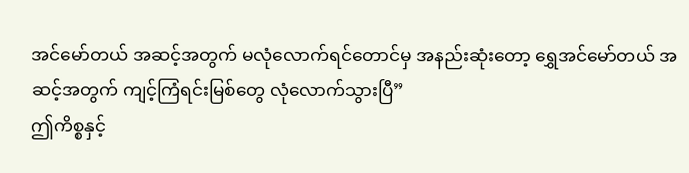အင်မော်တယ် အဆင့်အတွက် မလုံလောက်ရင်တောင်မှ အနည်းဆုံးတော့ ရွှေအင်မော်တယ် အဆင့်အတွက် ကျင့်ကြံရင်းမြစ်တွေ လုံလောက်သွားပြီ”
ဤကိစ္စနှင့်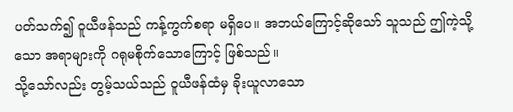ပတ်သက်၍ ဝူယီဖန်သည် ကန့်ကွက်စရာ မရှိပေ။ အဘယ်ကြောင့်ဆိုသော် သူသည် ဤကဲ့သို့သော အရာများကို ဂရုမစိုက်သောကြောင့် ဖြစ်သည်။
သို့သော်လည်း တွမ့်သယ်သည် ဝူယီဖန်ထံမှ ခိုးယူလာသော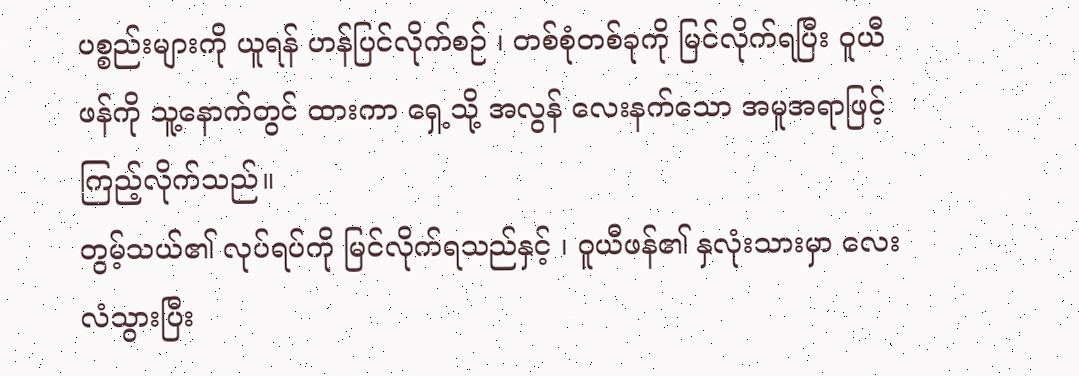ပစ္စည်းများကို ယူရန် ဟန်ပြင်လိုက်စဉ် ၊ တစ်စုံတစ်ခုကို မြင်လိုက်ရပြီး ဝူယီဖန်ကို သူ့နောက်တွင် ထားကာ ရှေ့သို့ အလွန် လေးနက်သော အမူအရာဖြင့် ကြည့်လိုက်သည်။
တွမ့်သယ်၏ လုပ်ရပ်ကို မြင်လိုက်ရသည်နှင့် ၊ ဝူယီဖန်၏ နှလုံးသားမှာ လေးလံသွားပြီး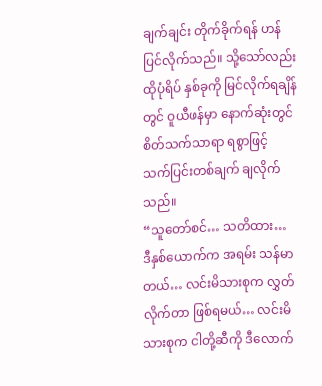ချက်ချင်း တိုက်ခိုက်ရန် ဟန်ပြင်လိုက်သည်။ သို့သော်လည်း ထိုပုံရိပ် နှစ်ခုကို မြင်လိုက်ရချိန်တွင် ဝူယီဖန်မှာ နောက်ဆုံးတွင် စိတ်သက်သာရာ ရစွာဖြင့် သက်ပြင်းတစ်ချက် ချလိုက်သည်။
“သူတော်စင်… သတိထား… ဒီနှစ်ယောက်က အရမ်း သန်မာတယ်… လင်းမိသားစုက လွှတ်လိုက်တာ ဖြစ်ရမယ်… လင်းမိသားစုက ငါတို့ဆီကို ဒီလောက်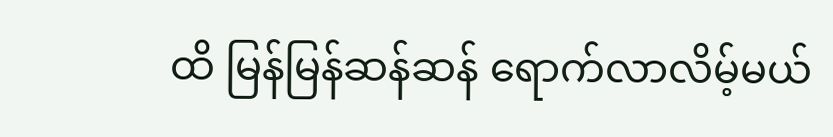ထိ မြန်မြန်ဆန်ဆန် ရောက်လာလိမ့်မယ်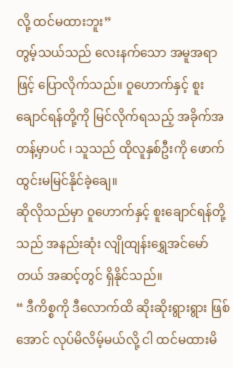လို့ ထင်မထားဘူး”
တွမ့်သယ်သည် လေးနက်သော အမူအရာဖြင့် ပြောလိုက်သည်။ ဝူဟောက်နှင့် စူးချောင်ရန်တို့ကို မြင်လိုက်ရသည့် အခိုက်အတန့်မှာပင် ၊ သူသည် ထိုလူနှစ်ဦးကို ဖောက်ထွင်းမမြင်နိုင်ခဲ့ချေ။
ဆိုလိုသည်မှာ ဝူဟောက်နှင့် စူးချောင်ရန်တို့သည် အနည်းဆုံး လျိုထျန်းရွှေအင်မော်တယ် အဆင့်တွင် ရှိနိုင်သည်။
“ ဒီကိစ္စကို ဒီလောက်ထိ ဆိုးဆိုးရွားရွား ဖြစ်အောင် လုပ်မိလိမ့်မယ်လို့ ငါ ထင်မထားမိ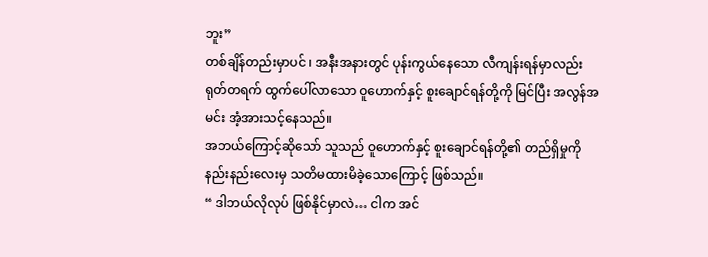ဘူး”
တစ်ချိန်တည်းမှာပင် ၊ အနီးအနားတွင် ပုန်းကွယ်နေသော လီကျန်းရန်မှာလည်း ရုတ်တရက် ထွက်ပေါ်လာသော ဝူဟောက်နှင့် စူးချောင်ရန်တို့ကို မြင်ပြီး အလွန်အမင်း အံ့အားသင့်နေသည်။
အဘယ်ကြောင့်ဆိုသော် သူသည် ဝူဟောက်နှင့် စူးချောင်ရန်တို့၏ တည်ရှိမှုကို နည်းနည်းလေးမှ သတိမထားမိခဲ့သောကြောင့် ဖြစ်သည်။
“ ဒါဘယ်လိုလုပ် ဖြစ်နိုင်မှာလဲ… ငါက အင်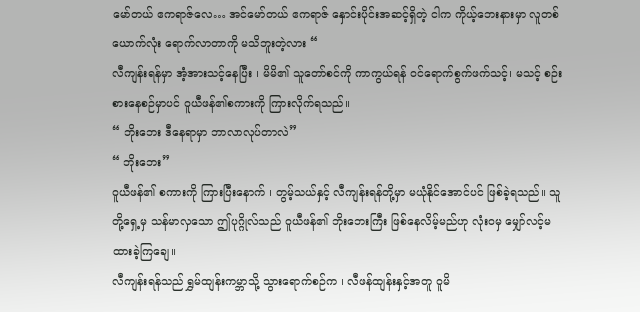မော်တယ် ဧကရာဇ်လေ… အင်မော်တယ် ဧကရာဇ် နှောင်းပိုင်းအဆင့်ရှိတဲ့ ငါက ကိုယ့်ဘေးနားမှာ လူတစ်ယောက်လုံး ရောက်လာတာကို မသိဘူးတဲ့လား “
လီကျန်းရန်မှာ အံ့အားသင့်နေပြီး ၊ မိမိ၏ သူတော်စင်ကို ကာကွယ်ရန် ဝင်ရောက်စွက်ဖက်သင့်၊ မသင့် စဉ်းစားနေစဉ်မှာပင် ဝူယီဖန်၏စကားကို ကြားလိုက်ရသည်။
“ ဘိုးဘေး ဒီနေရာမှာ ဘာလာလုပ်တာလဲ”
“ ဘိုးဘေး”
ဝူယီဖန်၏ စကားကို ကြားပြီးနောက် ၊ တွမ့်သယ်နှင့် လီကျန်းရန်တို့မှာ မယုံနိုင်အောင်ပင် ဖြစ်ခဲ့ရသည်။ သူတို့ရှေ့မှ သန်မာလှသော ဤပုဂ္ဂိုလ်သည် ဝူယီဖန်၏ ဘိုးဘေးကြီး ဖြစ်နေလိမ့်မည်ဟု လုံးဝမှ မျှော်လင့်မထားခဲ့ကြချေ။
လီကျန်းရန်သည် ရွှမ်ထျန်းကမ္ဘာသို့ သွားရောက်စဉ်က ၊ လီဖန်ထျန်းနှင့်အတူ ဝူမိ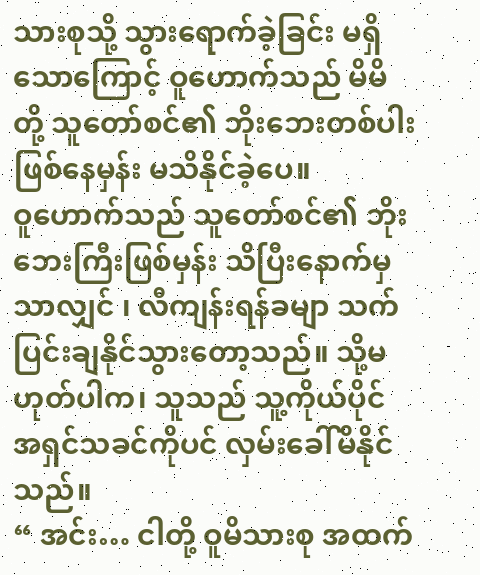သားစုသို့ သွားရောက်ခဲ့ခြင်း မရှိသောကြောင့် ဝူဟောက်သည် မိမိတို့ သူတော်စင်၏ ဘိုးဘေးတစ်ပါး ဖြစ်နေမှန်း မသိနိုင်ခဲ့ပေ။
ဝူဟောက်သည် သူတော်စင်၏ ဘိုးဘေးကြီးဖြစ်မှန်း သိပြီးနောက်မှသာလျှင် ၊ လီကျန်းရန်ခမျာ သက်ပြင်းချနိုင်သွားတော့သည်။ သို့မဟုတ်ပါက၊ သူသည် သူ့ကိုယ်ပိုင် အရှင်သခင်ကိုပင် လှမ်းခေါ်မိနိုင်သည်။
“ အင်း… ငါတို့ ဝူမိသားစု အထက်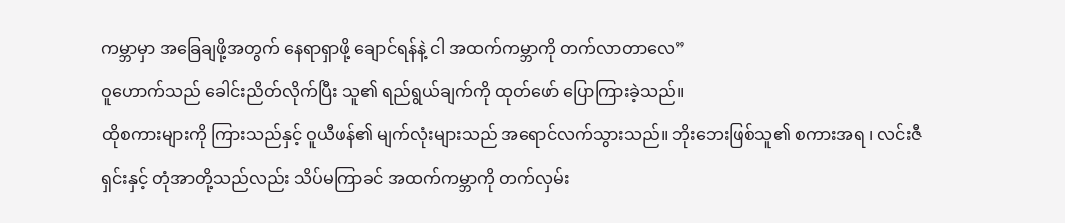ကမ္ဘာမှာ အခြေချဖို့အတွက် နေရာရှာဖို့ ချောင်ရန်နဲ့ ငါ အထက်ကမ္ဘာကို တက်လာတာလေ”
ဝူဟောက်သည် ခေါင်းညိတ်လိုက်ပြီး သူ၏ ရည်ရွယ်ချက်ကို ထုတ်ဖော် ပြောကြားခဲ့သည်။
ထိုစကားများကို ကြားသည်နှင့် ဝူယီဖန်၏ မျက်လုံးများသည် အရောင်လက်သွားသည်။ ဘိုးဘေးဖြစ်သူ၏ စကားအရ ၊ လင်းဇီရှင်းနှင့် တုံအာတို့သည်လည်း သိပ်မကြာခင် အထက်ကမ္ဘာကို တက်လှမ်း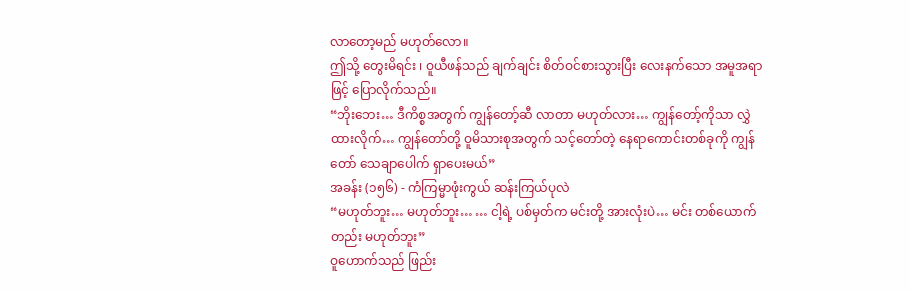လာတော့မည် မဟုတ်လော။
ဤသို့ တွေးမိရင်း ၊ ဝူယီဖန်သည် ချက်ချင်း စိတ်ဝင်စားသွားပြီး လေးနက်သော အမူအရာဖြင့် ပြောလိုက်သည်။
“ဘိုးဘေး… ဒီကိစ္စအတွက် ကျွန်တော့်ဆီ လာတာ မဟုတ်လား… ကျွန်တော့်ကိုသာ လွှဲထားလိုက်… ကျွန်တော်တို့ ဝူမိသားစုအတွက် သင့်တော်တဲ့ နေရာကောင်းတစ်ခုကို ကျွန်တော် သေချာပေါက် ရှာပေးမယ်”
အခန်း (၁၅၆) - ကံကြမ္မာဖုံးကွယ် ဆန်းကြယ်ပုလဲ
“မဟုတ်ဘူး… မဟုတ်ဘူး… … ငါ့ရဲ့ ပစ်မှတ်က မင်းတို့ အားလုံးပဲ… မင်း တစ်ယောက်တည်း မဟုတ်ဘူး”
ဝူဟောက်သည် ဖြည်း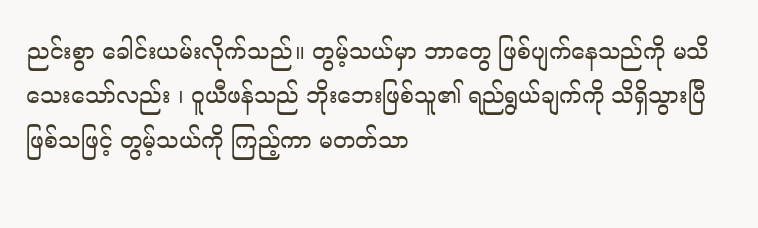ညင်းစွာ ခေါင်းယမ်းလိုက်သည်။ တွမ့်သယ်မှာ ဘာတွေ ဖြစ်ပျက်နေသည်ကို မသိသေးသော်လည်း ၊ ဝူယီဖန်သည် ဘိုးဘေးဖြစ်သူ၏ ရည်ရွယ်ချက်ကို သိရှိသွားပြီ ဖြစ်သဖြင့် တွမ့်သယ်ကို ကြည့်ကာ မတတ်သာ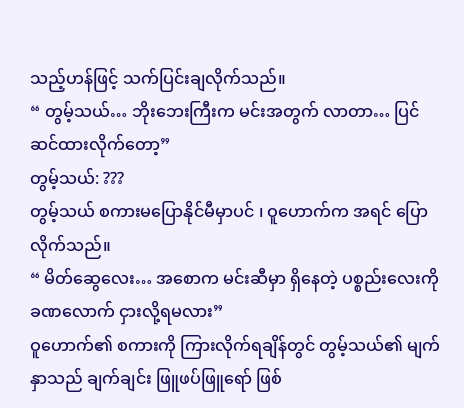သည့်ဟန်ဖြင့် သက်ပြင်းချလိုက်သည်။
“ တွမ့်သယ်… ဘိုးဘေးကြီးက မင်းအတွက် လာတာ… ပြင်ဆင်ထားလိုက်တော့”
တွမ့်သယ်: ???
တွမ့်သယ် စကားမပြောနိုင်မီမှာပင် ၊ ဝူဟောက်က အရင် ပြောလိုက်သည်။
“ မိတ်ဆွေလေး… အစောက မင်းဆီမှာ ရှိနေတဲ့ ပစ္စည်းလေးကို ခဏလောက် ငှားလို့ရမလား”
ဝူဟောက်၏ စကားကို ကြားလိုက်ရချိန်တွင် တွမ့်သယ်၏ မျက်နှာသည် ချက်ချင်း ဖြူဖပ်ဖြူရော် ဖြစ်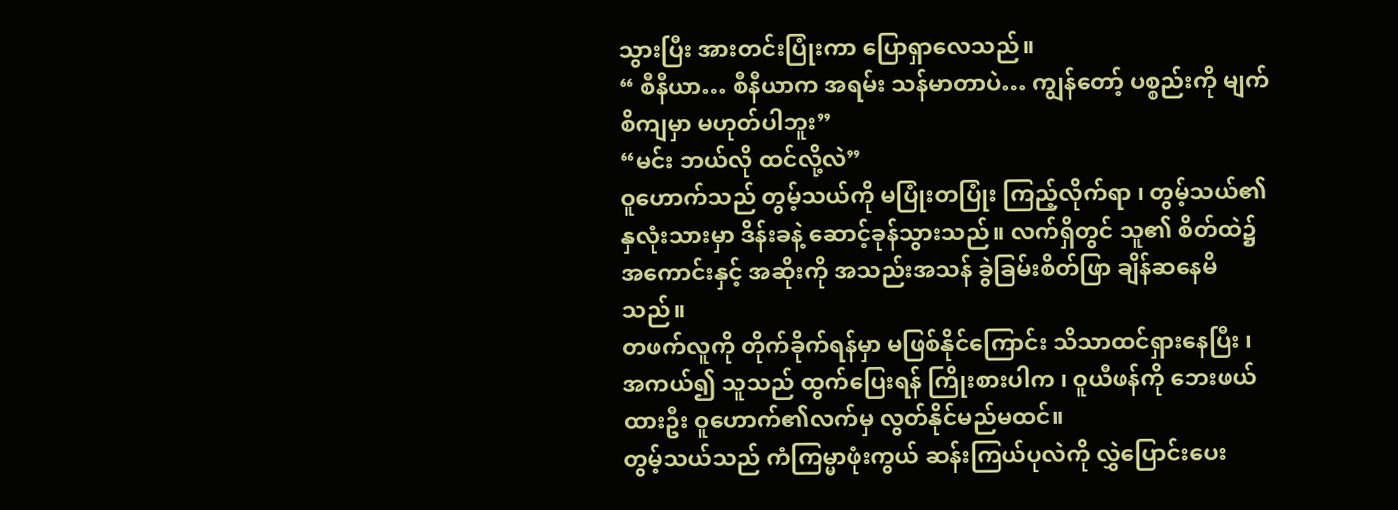သွားပြီး အားတင်းပြုံးကာ ပြောရှာလေသည်။
“ စီနီယာ… စီနီယာက အရမ်း သန်မာတာပဲ… ကျွန်တော့် ပစ္စည်းကို မျက်စိကျမှာ မဟုတ်ပါဘူး”
“မင်း ဘယ်လို ထင်လို့လဲ”
ဝူဟောက်သည် တွမ့်သယ်ကို မပြုံးတပြုံး ကြည့်လိုက်ရာ ၊ တွမ့်သယ်၏ နှလုံးသားမှာ ဒိန်းခနဲ့ ဆောင့်ခုန်သွားသည်။ လက်ရှိတွင် သူ၏ စိတ်ထဲ၌ အကောင်းနှင့် အဆိုးကို အသည်းအသန် ခွဲခြမ်းစိတ်ဖြာ ချိန်ဆနေမိသည်။
တဖက်လူကို တိုက်ခိုက်ရန်မှာ မဖြစ်နိုင်ကြောင်း သိသာထင်ရှားနေပြီး ၊ အကယ်၍ သူသည် ထွက်ပြေးရန် ကြိုးစားပါက ၊ ဝူယီဖန်ကို ဘေးဖယ်ထားဦး ဝူဟောက်၏လက်မှ လွတ်နိုင်မည်မထင်။
တွမ့်သယ်သည် ကံကြမ္မာဖုံးကွယ် ဆန်းကြယ်ပုလဲကို လွှဲပြောင်းပေး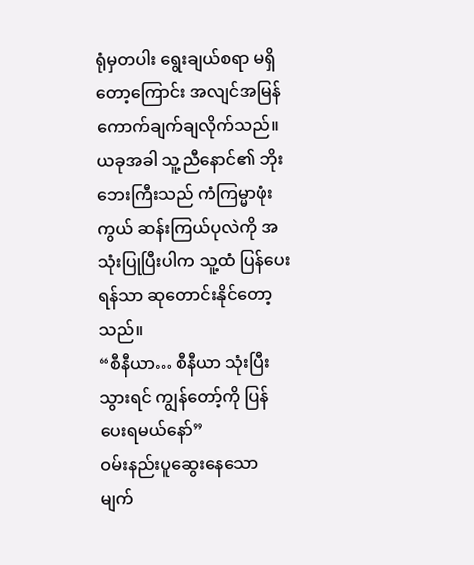ရုံမှတပါး ရွေးချယ်စရာ မရှိတော့ကြောင်း အလျင်အမြန် ကောက်ချက်ချလိုက်သည်။ ယခုအခါ သူ့ညီနောင်၏ ဘိုးဘေးကြီးသည် ကံကြမ္မာဖုံးကွယ် ဆန်းကြယ်ပုလဲကို အသုံးပြုပြီးပါက သူ့ထံ ပြန်ပေးရန်သာ ဆုတောင်းနိုင်တော့သည်။
“စီနီယာ… စီနီယာ သုံးပြီးသွားရင် ကျွန်တော့်ကို ပြန်ပေးရမယ်နော်”
ဝမ်းနည်းပူဆွေးနေသော မျက်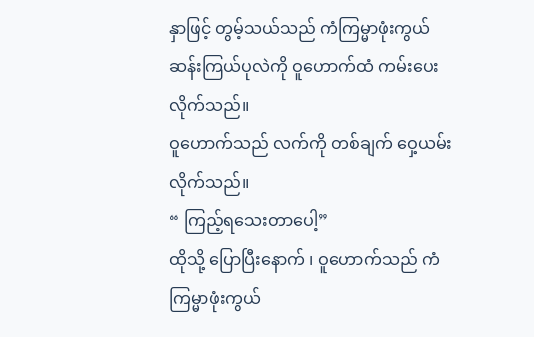နှာဖြင့် တွမ့်သယ်သည် ကံကြမ္မာဖုံးကွယ် ဆန်းကြယ်ပုလဲကို ဝူဟောက်ထံ ကမ်းပေးလိုက်သည်။
ဝူဟောက်သည် လက်ကို တစ်ချက် ဝှေ့ယမ်းလိုက်သည်။
“ ကြည့်ရသေးတာပေါ့”
ထိုသို့ ပြောပြီးနောက် ၊ ဝူဟောက်သည် ကံကြမ္မာဖုံးကွယ်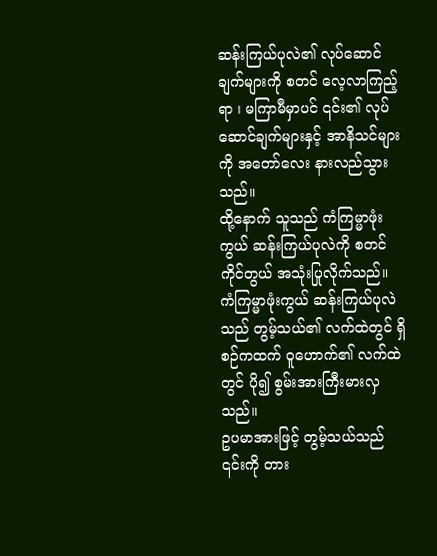ဆန်းကြယ်ပုလဲ၏ လုပ်ဆောင်ချက်များကို စတင် လေ့လာကြည့်ရာ ၊ မကြာမီမှာပင် ၎င်း၏ လုပ်ဆောင်ချက်များနှင့် အာနိသင်များကို အတော်လေး နားလည်သွားသည်။
ထို့နောက် သူသည် ကံကြမ္မာဖုံးကွယ် ဆန်းကြယ်ပုလဲကို စတင် ကိုင်တွယ် အသုံးပြုလိုက်သည်။ ကံကြမ္မာဖုံးကွယ် ဆန်းကြယ်ပုလဲသည် တွမ့်သယ်၏ လက်ထဲတွင် ရှိစဉ်ကထက် ဝူဟောက်၏ လက်ထဲတွင် ပို၍ စွမ်းအားကြီးမားလှသည်။
ဥပမာအားဖြင့် တွမ့်သယ်သည် ၎င်းကို တား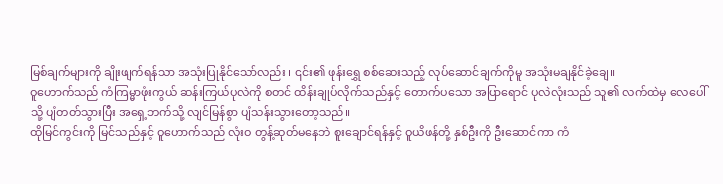မြစ်ချက်များကို ချိုးဖျက်ရန်သာ အသုံးပြုနိုင်သော်လည်း ၊ ၎င်း၏ ဖုန်းရွှေ စစ်ဆေးသည့် လုပ်ဆောင်ချက်ကိုမူ အသုံးမချနိုင်ခဲ့ချေ။
ဝူဟောက်သည် ကံကြမ္မာဖုံးကွယ် ဆန်းကြယ်ပုလဲကို စတင် ထိန်းချုပ်လိုက်သည်နှင့် တောက်ပသော အပြာရောင် ပုလဲလုံးသည် သူ၏ လက်ထဲမှ လေပေါ်သို့ ပျံတတ်သွားပြီး အရှေ့ဘက်သို့ လျင်မြန်စွာ ပျံသန်းသွားတော့သည်။
ထိုမြင်ကွင်းကို မြင်သည်နှင့် ဝူဟောက်သည် လုံးဝ တွန့်ဆုတ်မနေဘဲ စူးချောင်ရန်နှင့် ဝူယိဖန်တို့ နှစ်ဦးကို ဦးဆောင်ကာ ကံ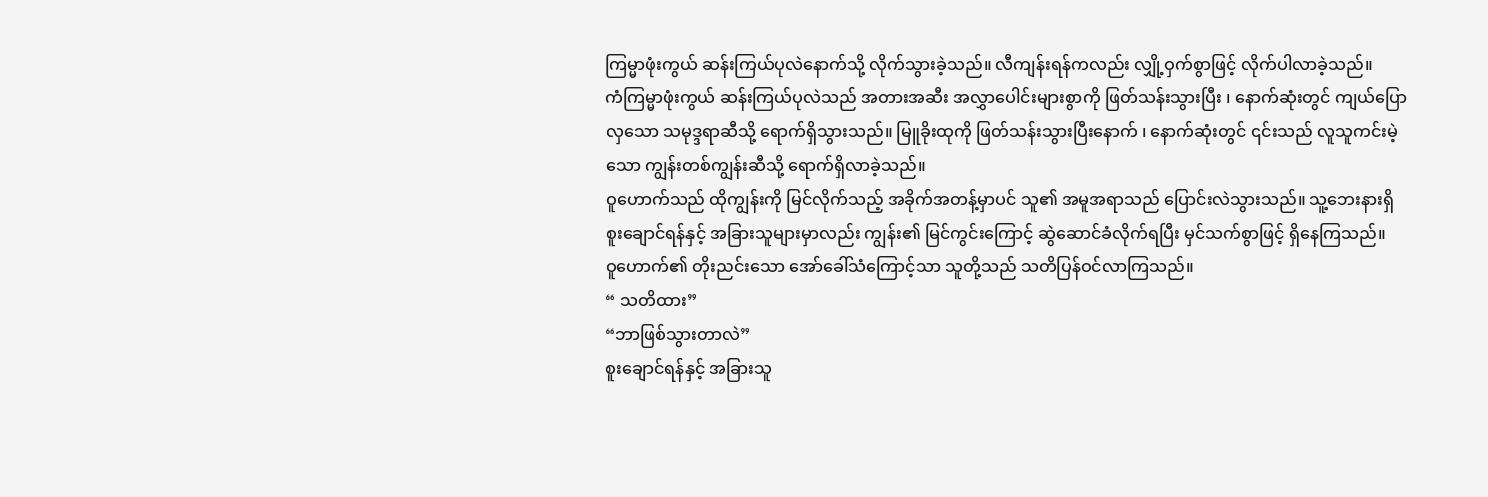ကြမ္မာဖုံးကွယ် ဆန်းကြယ်ပုလဲနောက်သို့ လိုက်သွားခဲ့သည်။ လီကျန်းရန်ကလည်း လျှို့ဝှက်စွာဖြင့် လိုက်ပါလာခဲ့သည်။
ကံကြမ္မာဖုံးကွယ် ဆန်းကြယ်ပုလဲသည် အတားအဆီး အလွှာပေါင်းများစွာကို ဖြတ်သန်းသွားပြီး ၊ နောက်ဆုံးတွင် ကျယ်ပြောလှသော သမုဒ္ဒရာဆီသို့ ရောက်ရှိသွားသည်။ မြူခိုးထုကို ဖြတ်သန်းသွားပြီးနောက် ၊ နောက်ဆုံးတွင် ၎င်းသည် လူသူကင်းမဲ့သော ကျွန်းတစ်ကျွန်းဆီသို့ ရောက်ရှိလာခဲ့သည်။
ဝူဟောက်သည် ထိုကျွန်းကို မြင်လိုက်သည့် အခိုက်အတန့်မှာပင် သူ၏ အမူအရာသည် ပြောင်းလဲသွားသည်။ သူ့ဘေးနားရှိ စူးချောင်ရန်နှင့် အခြားသူများမှာလည်း ကျွန်း၏ မြင်ကွင်းကြောင့် ဆွဲဆောင်ခံလိုက်ရပြီး မှင်သက်စွာဖြင့် ရှိနေကြသည်။
ဝူဟောက်၏ တိုးညင်းသော အော်ခေါ်သံကြောင့်သာ သူတို့သည် သတိပြန်ဝင်လာကြသည်။
“ သတိထား”
“ဘာဖြစ်သွားတာလဲ”
စူးချောင်ရန်နှင့် အခြားသူ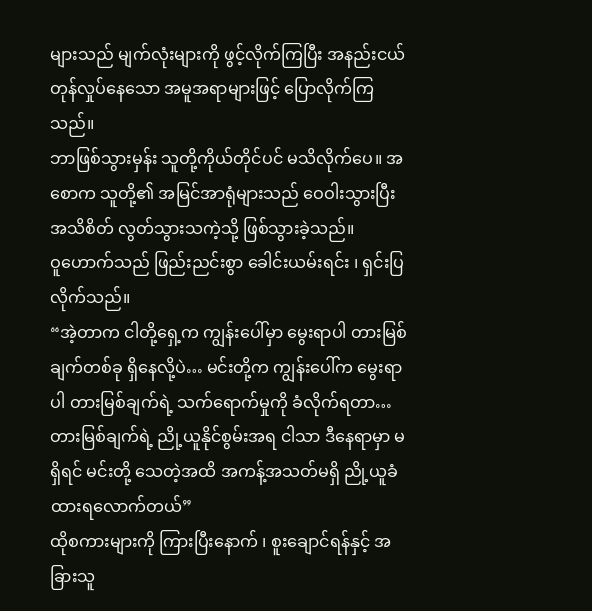များသည် မျက်လုံးများကို ဖွင့်လိုက်ကြပြီး အနည်းငယ် တုန်လှုပ်နေသော အမူအရာများဖြင့် ပြောလိုက်ကြသည်။
ဘာဖြစ်သွားမှန်း သူတို့ကိုယ်တိုင်ပင် မသိလိုက်ပေ။ အစောက သူတို့၏ အမြင်အာရုံများသည် ဝေဝါးသွားပြီး အသိစိတ် လွတ်သွားသကဲ့သို့ ဖြစ်သွားခဲ့သည်။
ဝူဟောက်သည် ဖြည်းညင်းစွာ ခေါင်းယမ်းရင်း ၊ ရှင်းပြလိုက်သည်။
“အဲ့တာက ငါတို့ရှေ့က ကျွန်းပေါ်မှာ မွေးရာပါ တားမြစ်ချက်တစ်ခု ရှိနေလို့ပဲ… မင်းတို့က ကျွန်းပေါ်က မွေးရာပါ တားမြစ်ချက်ရဲ့ သက်ရောက်မှုကို ခံလိုက်ရတာ… တားမြစ်ချက်ရဲ့ ညို့ယူနိုင်စွမ်းအရ ငါသာ ဒီနေရာမှာ မရှိရင် မင်းတို့ သေတဲ့အထိ အကန့်အသတ်မရှိ ညို့ယူခံထားရလောက်တယ်”
ထိုစကားများကို ကြားပြီးနောက် ၊ စူးချောင်ရန်နှင့် အခြားသူ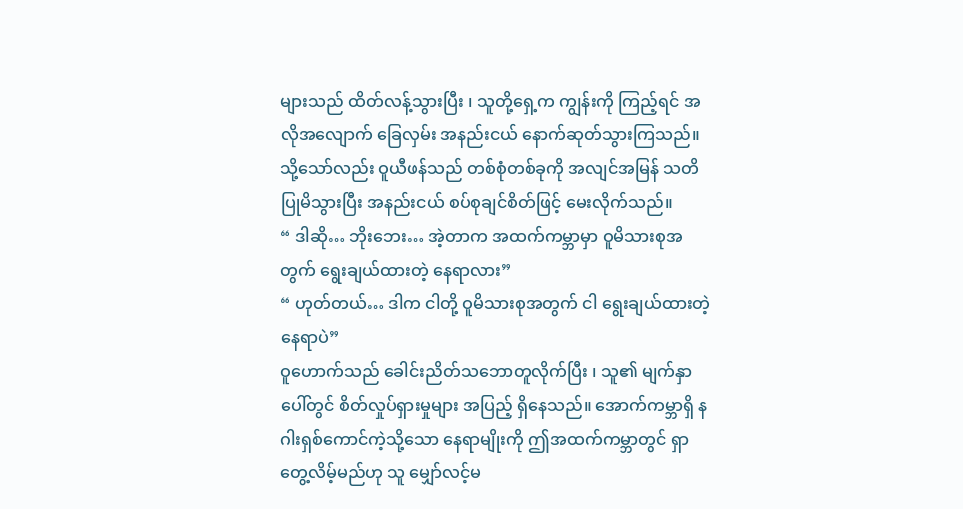များသည် ထိတ်လန့်သွားပြီး ၊ သူတို့ရှေ့က ကျွန်းကို ကြည့်ရင် အလိုအလျောက် ခြေလှမ်း အနည်းငယ် နောက်ဆုတ်သွားကြသည်။
သို့သော်လည်း ဝူယီဖန်သည် တစ်စုံတစ်ခုကို အလျင်အမြန် သတိပြုမိသွားပြီး အနည်းငယ် စပ်စုချင်စိတ်ဖြင့် မေးလိုက်သည်။
“ ဒါဆို… ဘိုးဘေး… အဲ့တာက အထက်ကမ္ဘာမှာ ဝူမိသားစုအတွက် ရွေးချယ်ထားတဲ့ နေရာလား”
“ ဟုတ်တယ်… ဒါက ငါတို့ ဝူမိသားစုအတွက် ငါ ရွေးချယ်ထားတဲ့ နေရာပဲ”
ဝူဟောက်သည် ခေါင်းညိတ်သဘောတူလိုက်ပြီး ၊ သူ၏ မျက်နှာပေါ်တွင် စိတ်လှုပ်ရှားမှုများ အပြည့် ရှိနေသည်။ အောက်ကမ္ဘာရှိ နဂါးရှစ်ကောင်ကဲ့သို့သော နေရာမျိုးကို ဤအထက်ကမ္ဘာတွင် ရှာတွေ့လိမ့်မည်ဟု သူ မျှော်လင့်မ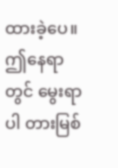ထားခဲ့ပေ။
ဤနေရာတွင် မွေးရာပါ တားမြစ်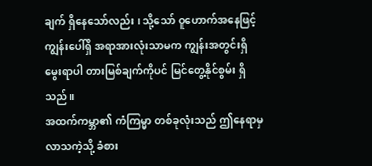ချက် ရှိနေသော်လည်း ၊ သို့သော် ဝူဟောက်အနေဖြင့် ကျွန်းပေါ်ရှိ အရာအားလုံးသာမက ကျွန်းအတွင်းရှိ မွေးရာပါ တားမြစ်ချက်ကိုပင် မြင်တွေ့နိုင်စွမ်း ရှိသည်။
အထက်ကမ္ဘာ၏ ကံကြမ္မာ တစ်ခုလုံးသည် ဤနေရာမှ လာသကဲ့သို့ ခံစား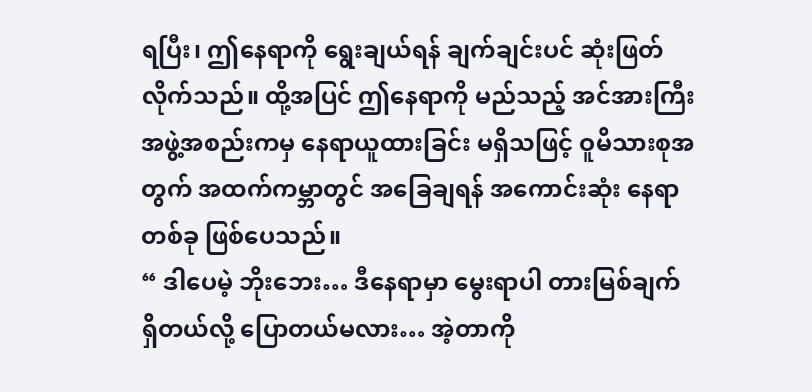ရပြီး၊ ဤနေရာကို ရွေးချယ်ရန် ချက်ချင်းပင် ဆုံးဖြတ်လိုက်သည်။ ထို့အပြင် ဤနေရာကို မည်သည့် အင်အားကြီး အဖွဲ့အစည်းကမှ နေရာယူထားခြင်း မရှိသဖြင့် ဝူမိသားစုအတွက် အထက်ကမ္ဘာတွင် အခြေချရန် အကောင်းဆုံး နေရာတစ်ခု ဖြစ်ပေသည်။
“ ဒါပေမဲ့ ဘိုးဘေး… ဒီနေရာမှာ မွေးရာပါ တားမြစ်ချက် ရှိတယ်လို့ ပြောတယ်မလား… အဲ့တာကို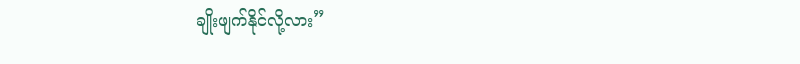ချိုးဖျက်နိုင်လို့လား”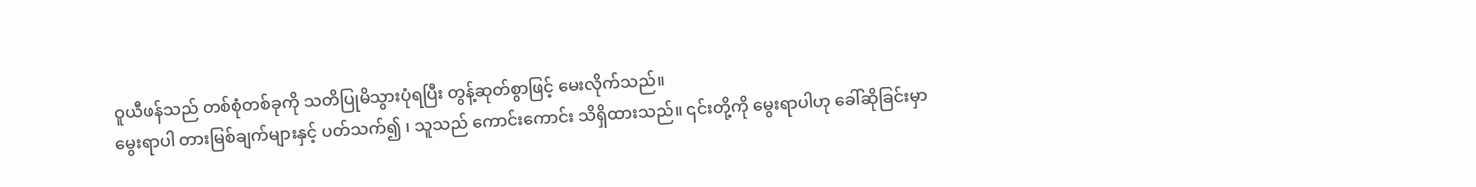ဝူယီဖန်သည် တစ်စုံတစ်ခုကို သတိပြုမိသွားပုံရပြီး တွန့်ဆုတ်စွာဖြင့် မေးလိုက်သည်။
မွေးရာပါ တားမြစ်ချက်များနှင့် ပတ်သက်၍ ၊ သူသည် ကောင်းကောင်း သိရှိထားသည်။ ၎င်းတို့ကို မွေးရာပါဟု ခေါ်ဆိုခြင်းမှာ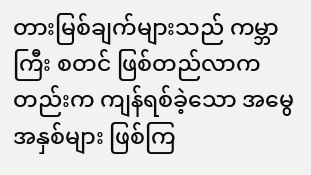တားမြစ်ချက်များသည် ကမ္ဘာကြီး စတင် ဖြစ်တည်လာကတည်းက ကျန်ရစ်ခဲ့သော အမွေအနှစ်များ ဖြစ်ကြ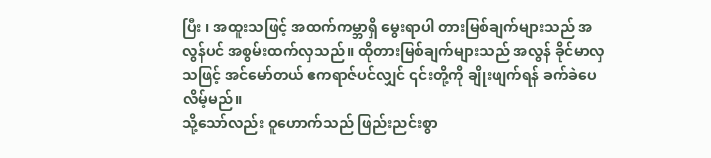ပြီး ၊ အထူးသဖြင့် အထက်ကမ္ဘာရှိ မွေးရာပါ တားမြစ်ချက်များသည် အလွန်ပင် အစွမ်းထက်လှသည်။ ထိုတားမြစ်ချက်များသည် အလွန် ခိုင်မာလှသဖြင့် အင်မော်တယ် ဧကရာဇ်ပင်လျှင် ၎င်းတို့ကို ချိုးဖျက်ရန် ခက်ခဲပေလိမ့်မည်။
သို့သော်လည်း ဝူဟောက်သည် ဖြည်းညင်းစွာ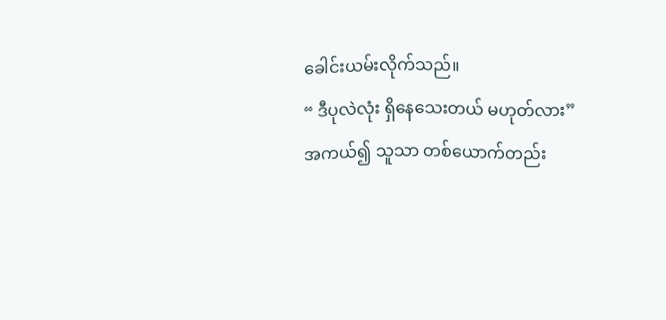ခေါင်းယမ်းလိုက်သည်။
“ ဒီပုလဲလုံး ရှိနေသေးတယ် မဟုတ်လား”
အကယ်၍ သူသာ တစ်ယောက်တည်း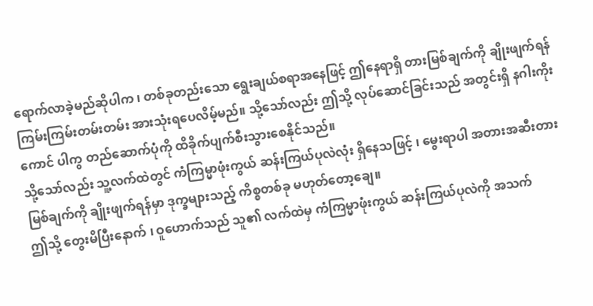ရောက်လာခဲ့မည်ဆိုပါက ၊ တစ်ခုတည်းသော ရွေးချယ်စရာအနေဖြင့် ဤနေရာရှိ တားမြစ်ချက်ကို ချိုးဖျက်ရန် ကြမ်းကြမ်းတမ်းတမ်း အားသုံးရပေလိမ့်မည်။ သို့သော်လည်း ဤသို့ လုပ်ဆောင်ခြင်းသည် အတွင်းရှိ နဂါးကိုးကောင် ပါကွ တည်ဆောက်ပုံကို ထိခိုက်ပျက်စီးသွားစေနိုင်သည်။
သို့သော်လည်း သူ့လက်ထဲတွင် ကံကြမ္မာဖုံးကွယ် ဆန်းကြယ်ပုလဲလုံး ရှိနေသဖြင့် ၊ မွေးရာပါ အတားအဆီးတားမြစ်ချက်ကို ချိုးဖျက်ရန်မှာ ဒုက္ခများသည့် ကိစ္စတစ်ခု မဟုတ်တော့ချေ။
ဤသို့ တွေးမိပြီးနောက် ၊ ဝူဟောက်သည် သူ၏ လက်ထဲမှ ကံကြမ္မာဖုံးကွယ် ဆန်းကြယ်ပုလဲကို အသက်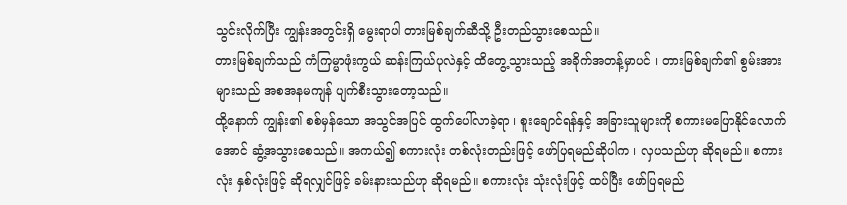သွင်းလိုက်ပြီး ကျွန်းအတွင်းရှိ မွေးရာပါ တားမြစ်ချက်ဆီသို့ ဦးတည်သွားစေသည်။
တားမြစ်ချက်သည် ကံကြမ္မာဖုံးကွယ် ဆန်းကြယ်ပုလဲနှင့် ထိတွေ့သွားသည့် အခိုက်အတန့်မှာပင် ၊ တားမြစ်ချက်၏ စွမ်းအားများသည် အစအနမကျန် ပျက်စီးသွားတော့သည်။
ထို့နောက် ကျွန်း၏ စစ်မှန်သော အသွင်အပြင် ထွက်ပေါ်လာခဲ့ရာ ၊ စူးချောင်ရန်နှင့် အခြားသူများကို စကားမပြောနိုင်လောက်အောင် ဆွံ့အသွားစေသည်။ အကယ်၍ စကားလုံး တစ်လုံးတည်းဖြင့် ဖော်ပြရမည်ဆိုပါက ၊ လှပသည်ဟု ဆိုရမည်။ စကားလုံး နှစ်လုံးဖြင့် ဆိုရလျှင်ဖြင့် ခမ်းနားသည်ဟု ဆိုရမည်။ စကားလုံး သုံးလုံးဖြင့် ထပ်ပြီး ဖော်ပြရမည်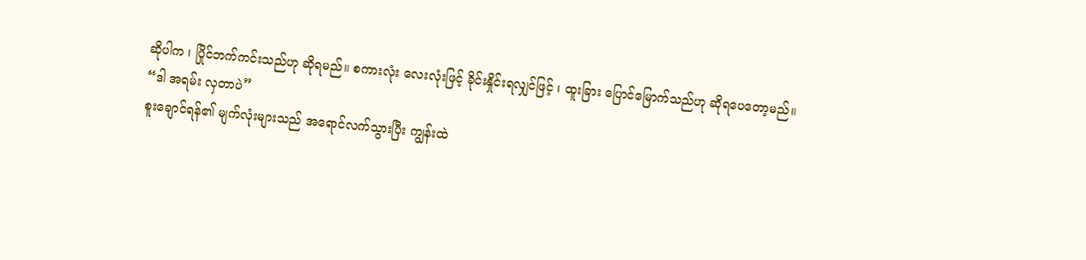ဆိုပါက ၊ ပြိုင်ဘက်ကင်းသည်ဟု ဆိုရမည်။ စကားလုံး လေးလုံးဖြင့် ခိုင်းနှိုင်းရလျှင်ဖြင့် ၊ ထူးခြား ပြောင်မြောက်သည်ဟု ဆိုရပေတော့မည်။
“ဒါ အရမ်း လှတာပဲ”
စူးချောင်ရန်၏ မျက်လုံးများသည် အရောင်လက်သွားပြီး ကျွန်းထဲ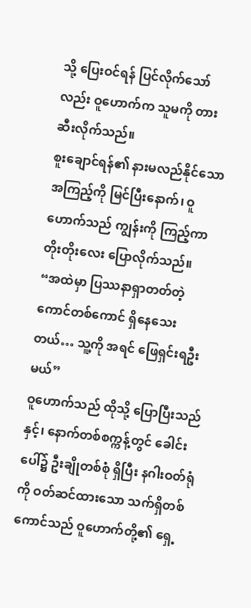သို့ ပြေးဝင်ရန် ပြင်လိုက်သော်လည်း ဝူဟောက်က သူမကို တားဆီးလိုက်သည်။
စူးချောင်ရန်၏ နားမလည်နိုင်သော အကြည့်ကို မြင်ပြီးနောက်၊ ဝူဟောက်သည် ကျွန်းကို ကြည့်ကာ တိုးတိုးလေး ပြောလိုက်သည်။
“အထဲမှာ ပြဿနာရှာတတ်တဲ့ ကောင်တစ်ကောင် ရှိနေသေးတယ်… သူ့ကို အရင် ဖြေရှင်းရဦးမယ်”
ဝူဟောက်သည် ထိုသို့ ပြောပြီးသည်နှင့်၊ နောက်တစ်စက္ကန့်တွင် ခေါင်းပေါ်၌ ဦးချိုတစ်စုံ ရှိပြီး နဂါးဝတ်ရုံကို ဝတ်ဆင်ထားသော သက်ရှိတစ်ကောင်သည် ဝူဟောက်တို့၏ ရှေ့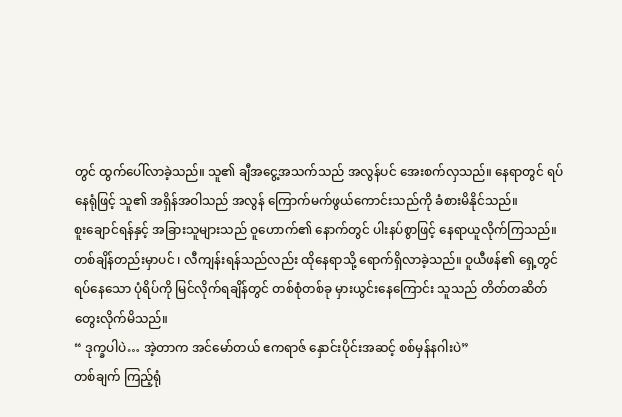တွင် ထွက်ပေါ်လာခဲ့သည်။ သူ၏ ချီအငွေ့အသက်သည် အလွန်ပင် အေးစက်လှသည်။ နေရာတွင် ရပ်နေရုံဖြင့် သူ၏ အရှိန်အဝါသည် အလွန် ကြောက်မက်ဖွယ်ကောင်းသည်ကို ခံစားမိနိုင်သည်။
စူးချောင်ရန်နှင့် အခြားသူများသည် ဝူဟောက်၏ နောက်တွင် ပါးနပ်စွာဖြင့် နေရာယူလိုက်ကြသည်။
တစ်ချိန်တည်းမှာပင် ၊ လီကျန်းရန်သည်လည်း ထိုနေရာသို့ ရောက်ရှိလာခဲ့သည်။ ဝူယီဖန်၏ ရှေ့တွင် ရပ်နေသော ပုံရိပ်ကို မြင်လိုက်ရချိန်တွင် တစ်စုံတစ်ခု မှားယွင်းနေကြောင်း သူသည် တိတ်တဆိတ် တွေးလိုက်မိသည်။
“ ဒုက္ခပါပဲ… အဲ့တာက အင်မော်တယ် ဧကရာဇ် နှောင်းပိုင်းအဆင့် စစ်မှန်နဂါးပဲ”
တစ်ချက် ကြည့်ရုံ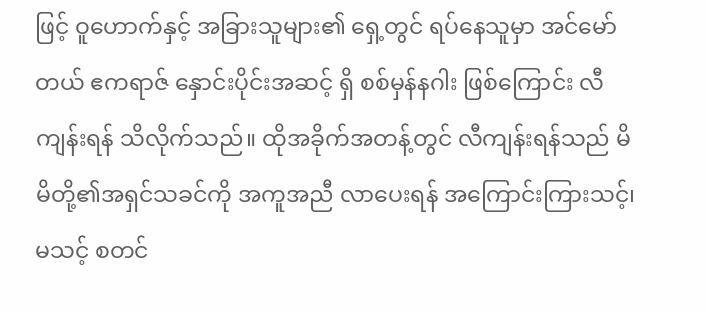ဖြင့် ဝူဟောက်နှင့် အခြားသူများ၏ ရှေ့တွင် ရပ်နေသူမှာ အင်မော်တယ် ဧကရာဇ် နှောင်းပိုင်းအဆင့် ရှိ စစ်မှန်နဂါး ဖြစ်ကြောင်း လီကျန်းရန် သိလိုက်သည်။ ထိုအခိုက်အတန့်တွင် လီကျန်းရန်သည် မိမိတို့၏အရှင်သခင်ကို အကူအညီ လာပေးရန် အကြောင်းကြားသင့်၊ မသင့် စတင်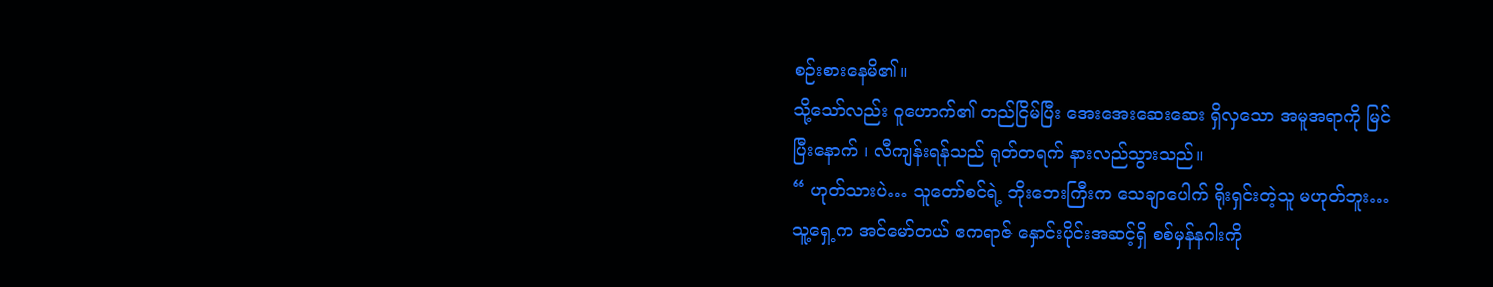စဉ်းစားနေမိ၏။
သို့သော်လည်း ဝူဟောက်၏ တည်ငြိမ်ပြီး အေးအေးဆေးဆေး ရှိလှသော အမူအရာကို မြင်ပြီးနောက် ၊ လီကျန်းရန်သည် ရုတ်တရက် နားလည်သွားသည်။
“ ဟုတ်သားပဲ… သူတော်စင်ရဲ့ ဘိုးဘေးကြီးက သေချာပေါက် ရိုးရှင်းတဲ့သူ မဟုတ်ဘူး… သူ့ရှေ့က အင်မော်တယ် ဧကရာဇ် နှောင်းပိုင်းအဆင့်ရှိ စစ်မှန်နဂါးကို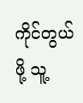ကိုင်တွယ်ဖို့ သူ့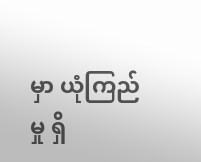မှာ ယုံကြည်မှု ရှိ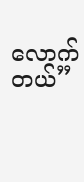လောက်တယ်”